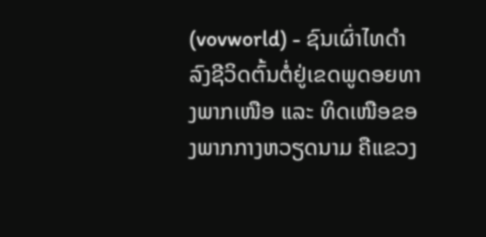(vovworld) - ຊົນເຜົ່າໄທດຳລົງຊີວິດຕົ້ນຕໍ່ຢູ່ເຂດພູດອຍທາງພາກເໜືອ ແລະ ທິດເໜືອຂອງພາກກາງຫວຽດນາມ ຄືແຂວງ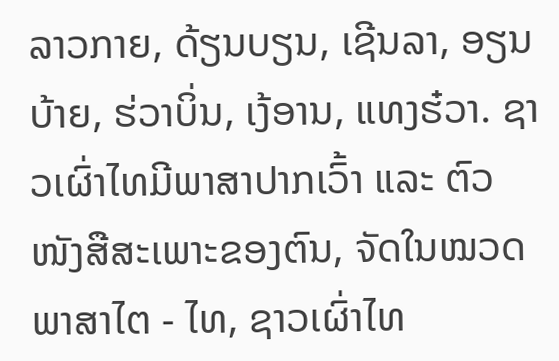ລາວກາຍ, ດ້ຽນບຽນ, ເຊີນລາ, ອຽນບ້າຍ, ຮ່ວາບິ່ນ, ເງ້ອານ, ແທງຮ໋ວາ. ຊາວເຜົ່າໄທມີພາສາປາກເວົ້າ ແລະ ຕົວໜັງສືສະເພາະຂອງຕົນ, ຈັດໃນໝວດພາສາໄຕ - ໄທ, ຊາວເຜົ່າໄທ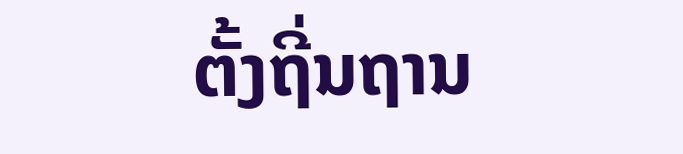ຕັ້ງຖີ່ນຖານ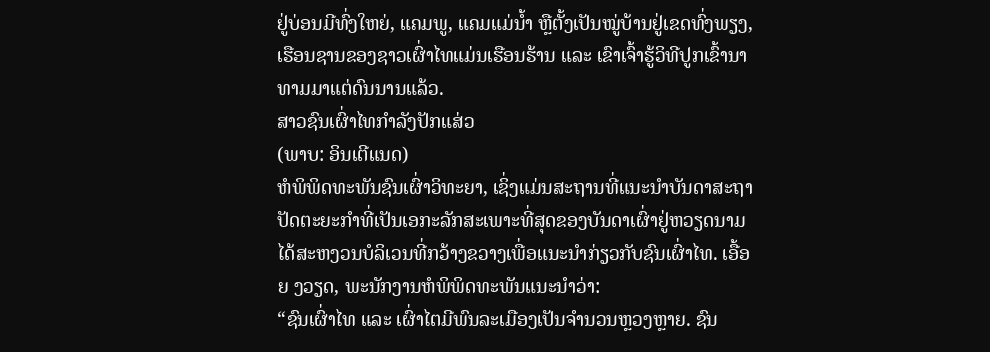ຢູ່ບ່ອນມີທົ່ງໃຫຍ່, ແຄມພູ, ແຄມແມ່ນ້ຳ ຫຼືຕັ້ງເປັນໝູ່ບ້ານຢູ່ເຂດທົ່ງພຽງ, ເຮືອນຊານຂອງຊາວເຜົ່າໄທແມ່ນເຮືອນຮ້ານ ແລະ ເຂົາເຈົ້າຮູ້ວິທີປູກເຂົ້ານາທາມມາແຕ່ດົນນານແລ້ວ.
ສາວຊົນເຜົ່າໄທກຳລັງປັກແສ່ວ
(ພາບ: ອິນເຕີແນດ)
ຫໍພິພິດທະພັນຊົນເຜົ່າວິທະຍາ, ເຊິ່ງແມ່ນສະຖານທີ່ແນະນຳບັນດາສະຖາປັດຕະຍະກຳທີ່ເປັນເອກະລັກສະເພາະທີ່ສຸດຂອງບັນດາເຜົ່າຢູ່ຫວຽດນາມ ໄດ້ສະຫງວນບໍລິເວນທີ່ກວ້າງຂວາງເພື່ອແນະນຳກ່ຽວກັບຊົນເຜົ່າໄທ. ເອື້ອຍ ງວຽດ, ພະນັກງານຫໍພິພິດທະພັນແນະນຳວ່າ:
“ຊົນເຜົ່າໄທ ແລະ ເຜົ່າໄຕມີພົນລະເມືອງເປັນຈຳນວນຫຼວງຫຼາຍ. ຊົນ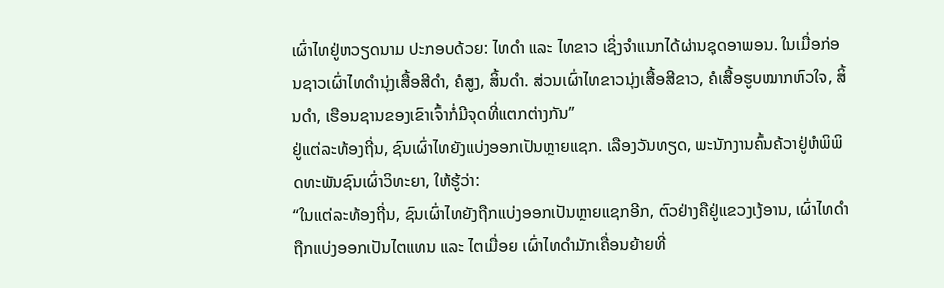ເຜົ່າໄທຢູ່ຫວຽດນາມ ປະກອບດ້ວຍ: ໄທດຳ ແລະ ໄທຂາວ ເຊິ່ງຈຳແນກໄດ້ຜ່ານຊຸດອາພອນ. ໃນເມື່ອກ່ອນຊາວເຜົ່າໄທດຳນຸ່ງເສື້ອສີດຳ, ຄໍສູງ, ສິ້ນດຳ. ສ່ວນເຜົ່າໄທຂາວນຸ່ງເສື້ອສີຂາວ, ຄໍເສື້ອຮູບໝາກຫົວໃຈ, ສິ້ນດຳ, ເຮືອນຊານຂອງເຂົາເຈົ້າກໍ່ມີຈຸດທີ່ແຕກຕ່າງກັນ”
ຢູ່ແຕ່ລະທ້ອງຖີ່ນ, ຊົນເຜົ່າໄທຍັງແບ່ງອອກເປັນຫຼາຍແຊກ. ເລືອງວັນທຽດ, ພະນັກງານຄົ້ນຄ້ວາຢູ່ຫໍພິພິດທະພັນຊົນເຜົ່າວິທະຍາ, ໃຫ້ຮູ້ວ່າ:
“ໃນແຕ່ລະທ້ອງຖີ່ນ, ຊົນເຜົ່າໄທຍັງຖືກແບ່ງອອກເປັນຫຼາຍແຊກອີກ, ຕົວຢ່າງຄືຢູ່ແຂວງເງ້ອານ, ເຜົ່າໄທດຳຖືກແບ່ງອອກເປັນໄຕແທນ ແລະ ໄຕເມື່ອຍ ເຜົ່າໄທດຳມັກເຄື່ອນຍ້າຍທີ່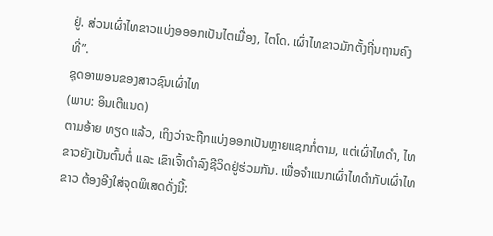ຢູ່. ສ່ວນເຜົ່າໄທຂາວແບ່ງອອອກເປັນໄຕເມື່ອງ, ໄຕໂດ. ເຜົ່າໄທຂາວມັກຕັ້ງຖີ່ນຖານຄົງທີ່”.
ຊຸດອາພອນຂອງສາວຊົນເຜົ່າໄທ
(ພາບ: ອິນເຕີແນດ)
ຕາມອ້າຍ ທຽດ ແລ້ວ, ເຖິງວ່າຈະຖືກແບ່ງອອກເປັນຫຼາຍແຊກກໍ່ຕາມ, ແຕ່ເຜົ່າໄທດຳ, ໄທຂາວຍັງເປັນຕົ້ນຕໍ່ ແລະ ເຂົາເຈົ້າດຳລົງຊີວິດຢູ່ຮ່ວມກັນ. ເພື່ອຈຳແນກເຜົ່າໄທດຳກັບເຜົ່າໄທຂາວ ຕ້ອງອີງໃສ່ຈຸດພິເສດດັ່ງນີ້: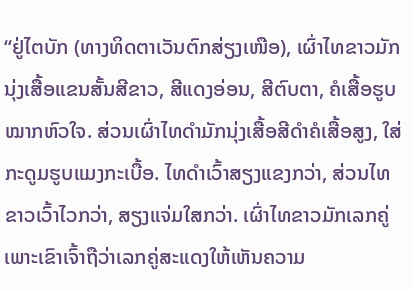“ຢູ່ໄຕບັກ (ທາງທິດຕາເວັນຕົກສ່ຽງເໜືອ), ເຜົ່າໄທຂາວມັກນຸ່ງເສື້ອແຂນສັ້ນສີຂາວ, ສີແດງອ່ອນ, ສີຕົບຕາ, ຄໍເສື້ອຮູບໝາກຫົວໃຈ. ສ່ວນເຜົ່າໄທດຳມັກນຸ່ງເສື້ອສີດຳຄໍເສື້ອສູງ, ໃສ່ກະດູມຮູບແມງກະເບື້ອ. ໄທດຳເວົ້າສຽງແຂງກວ່າ, ສ່ວນໄທຂາວເວົ້າໄວກວ່າ, ສຽງແຈ່ມໃສກວ່າ. ເຜົ່າໄທຂາວມັກເລກຄູ່ເພາະເຂົາເຈົ້າຖືວ່າເລກຄູ່ສະແດງໃຫ້ເຫັນຄວາມ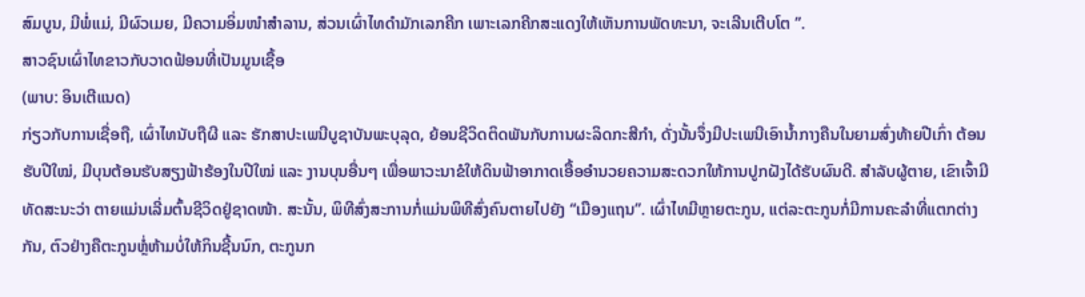ສົມບູນ, ມີພໍ່ແມ່, ມີຜົວເມຍ, ມີຄວາມອິ່ມໜຳສຳລານ, ສ່ວນເຜົ່າໄທດຳມັກເລກຄີກ ເພາະເລກຄີກສະແດງໃຫ້ເຫັນການພັດທະນາ, ຈະເລີນເຕີບໂຕ ”.
ສາວຊົນເຜົ່າໄທຂາວກັບວາດຟ້ອນທີ່ເປັນມູນເຊື້ອ
(ພາບ: ອິນເຕີແນດ)
ກ່ຽວກັບການເຊື່ອຖື, ເຜົ່າໄທນັບຖືຜີ ແລະ ຮັກສາປະເພນີບູຊາບັນພະບຸລຸດ, ຍ້ອນຊີວິດຕິດພັນກັບການຜະລິດກະສີກຳ, ດັ່ງນັ້ນຈຶ່ງມີປະເພນີເອົານ້ຳກາງຄືນໃນຍາມສົ່ງທ້າຍປີເກົ່າ ຕ້ອນຮັບປີໃໝ່, ມີບຸນຕ້ອນຮັບສຽງຟ້າຮ້ອງໃນປີໃໝ່ ແລະ ງານບຸນອື່ນໆ ເພື່ອພາວະນາຂໍໃຫ້ດິນຟ້າອາກາດເອື້ອອຳນວຍຄວາມສະດວກໃຫ້ການປູກຝັງໄດ້ຮັບຜົນດີ. ສຳລັບຜູ້ຕາຍ, ເຂົາເຈົ້າມີທັດສະນະວ່າ ຕາຍແມ່ນເລີ່ມຕົ້ນຊີວິດຢູ່ຊາດໜ້າ. ສະນັ້ນ, ພິທີສົ່ງສະການກໍ່ແມ່ນພິທີສົ່ງຄົນຕາຍໄປຍັງ “ເມືອງແຖນ”. ເຜົ່າໄທມີຫຼາຍຕະກູນ, ແຕ່ລະຕະກູນກໍ່ມີການຄະລຳທີ່ແຕກຕ່າງກັນ, ຕົວຢ່າງຄືຕະກູນຫຼໍ່ຫ້າມບໍ່ໃຫ້ກິນຊີ້ນນົກ, ຕະກູນກ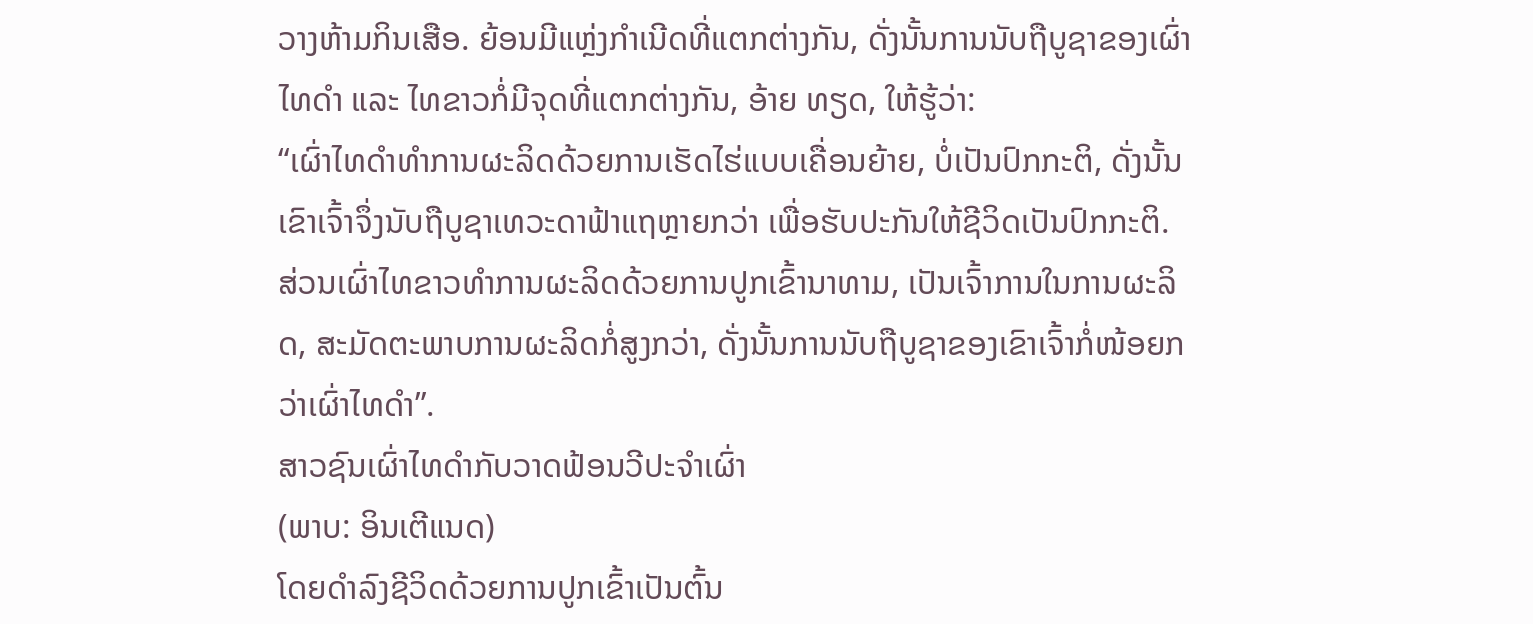ວາງຫ້າມກິນເສືອ. ຍ້ອນມີແຫຼ່ງກຳເນີດທີ່ແຕກຕ່າງກັນ, ດັ່ງນັ້ນການນັບຖືບູຊາຂອງເຜົ່າໄທດຳ ແລະ ໄທຂາວກໍ່ມີຈຸດທີ່ແຕກຕ່າງກັນ, ອ້າຍ ທຽດ, ໃຫ້ຮູ້ວ່າ:
“ເຜົ່າໄທດຳທຳການຜະລິດດ້ວຍການເຮັດໄຮ່ແບບເຄື່ອນຍ້າຍ, ບໍ່ເປັນປົກກະຕິ, ດັ່ງນັ້ນເຂົາເຈົ້າຈຶ່ງນັບຖືບູຊາເທວະດາຟ້າແຖຫຼາຍກວ່າ ເພື່ອຮັບປະກັນໃຫ້ຊີວິດເປັນປົກກະຕິ. ສ່ວນເຜົ່າໄທຂາວທຳການຜະລິດດ້ວຍການປູກເຂົ້ານາທາມ, ເປັນເຈົ້າການໃນການຜະລິດ, ສະມັດຕະພາບການຜະລິດກໍ່ສູງກວ່າ, ດັ່ງນັ້ນການນັບຖືບູຊາຂອງເຂົາເຈົ້າກໍ່ໜ້ອຍກວ່າເຜົ່າໄທດຳ”.
ສາວຊົນເຜົ່າໄທດຳກັບວາດຟ້ອນວີປະຈຳເຜົ່າ
(ພາບ: ອິນເຕີແນດ)
ໂດຍດຳລົງຊີວິດດ້ວຍການປູກເຂົ້າເປັນຕົ້ນ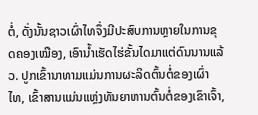ຕໍ່, ດັ່ງນັ້ນຊາວເຜົ່າໄທຈຶ່ງມີປະສົບການຫຼາຍໃນການຂຸດຄອງເໝືອງ, ເອົານ້ຳເຮັດໄຮ່ຂັ້ນໄດມາແຕ່ດົນນານແລ້ວ. ປູກເຂົ້ານາທາມແມ່ນການຜະລິດຕົ້ນຕໍ່ຂອງເຜົ່າໄທ, ເຂົ້າສານແມ່ນແຫຼ່ງທັນຍາຫານຕົ້ນຕໍ່ຂອງເຂົາເຈົ້າ,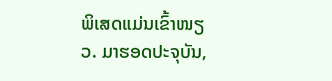ພິເສດແມ່ນເຂົ້າໜຽວ. ມາຮອດປະຈຸບັນ,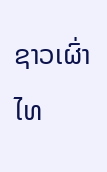ຊາວເຜົ່າໄທ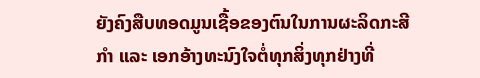ຍັງຄົງສືບທອດມູນເຊື້ອຂອງຕົນໃນການຜະລິດກະສີກຳ ແລະ ເອກອ້າງທະນົງໃຈຕໍ່ທຸກສິ່ງທຸກຢ່າງທີ່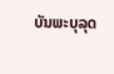ບັນພະບຸລຸດ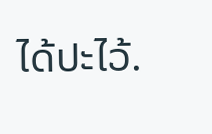ໄດ້ປະໄວ້.